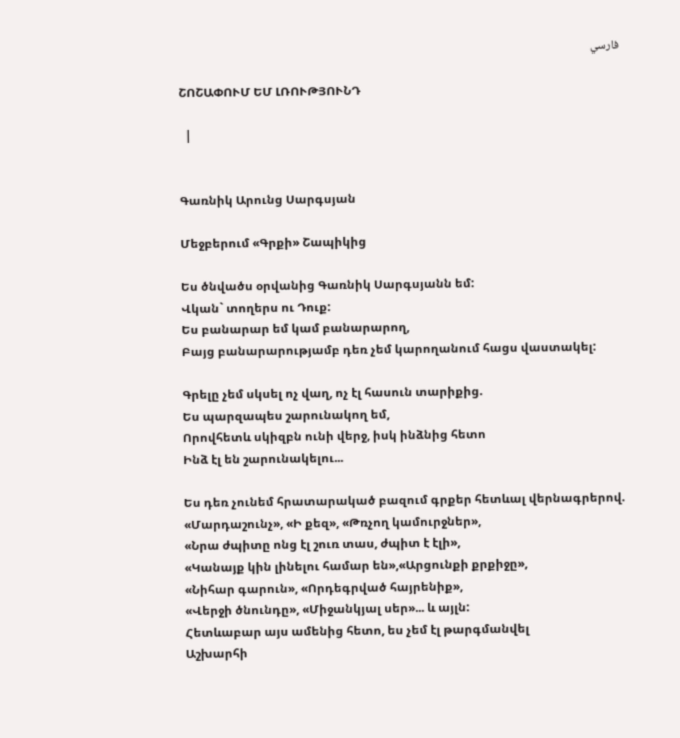فارسي

ՇՈՇԱՓՈՒՄ ԵՄ ԼՌՈՒԹՅՈՒՆԴ

  |


Գառնիկ Արունց Սարգսյան

Մեջբերում «Գրքի» Շապիկից

Ես ծնվածս օրվանից Գառնիկ Սարգսյանն եմ:
Վկան` տողերս ու Դուք:
Ես բանարար եմ կամ բանարարող,
Բայց բանարարությամբ դեռ չեմ կարողանում հացս վաստակել:

Գրելը չեմ սկսել ոչ վաղ, ոչ էլ հասուն տարիքից.
Ես պարզապես շարունակող եմ,
Որովհետև սկիզբն ունի վերջ, իսկ ինձնից հետո
Ինձ էլ են շարունակելու...

Ես դեռ չունեմ հրատարակած բազում գրքեր հետևալ վերնագրերով.
«Մարդաշունչ», «Ի քեզ», «Թռչող կամուրջներ»,
«Նրա ժպիտը ոնց էլ շուռ տաս, ժպիտ է էլի»,
«Կանայք կին լինելու համար են»,«Արցունքի քրքիջը»,
«Նիհար գարուն», «Որդեգրված հայրենիք»,
«Վերջի ծնունդը», «Միջանկյալ սեր»... և այլն:
Հետևաբար այս ամենից հետո, ես չեմ էլ թարգմանվել
Աշխարհի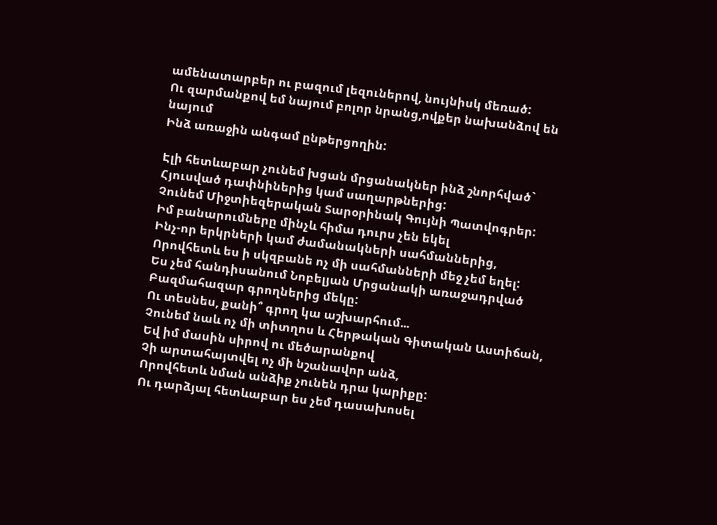ամենատարբեր ու բազում լեզուներով, նույնիսկ մեռած:
Ու զարմանքով եմ նայում բոլոր նրանց,ովքեր նախանձով են նայում
Ինձ առաջին անգամ ընթերցողին:

Էլի հետևաբար չունեմ խցան մրցանակներ ինձ շնորհված`
Հյուսված դափնիներից կամ սաղարթներից:
Չունեմ Միջտիեզերական Տարօրինակ Գույնի Պատվոգրեր:
Իմ բանարումները մինչև հիմա դուրս չեն եկել
Ինչ-որ երկրների կամ ժամանակների սահմաններից,
Որովհետև ես ի սկզբանե ոչ մի սահմանների մեջ չեմ եղել:
Ես չեմ հանդիսանում Նոբելյան Մրցանակի առաջադրված
Բազմահազար գրողներից մեկը:
Ու տեսնես, քանի՞ գրող կա աշխարհում...
Չունեմ նաև ոչ մի տիտղոս և Հերթական Գիտական Աստիճան,
Եվ իմ մասին սիրով ու մեծարանքով
Չի արտահայտվել ոչ մի նշանավոր անձ,
Որովհետև նման անձիք չունեն դրա կարիքը:
Ու դարձյալ հետևաբար ես չեմ դասախոսել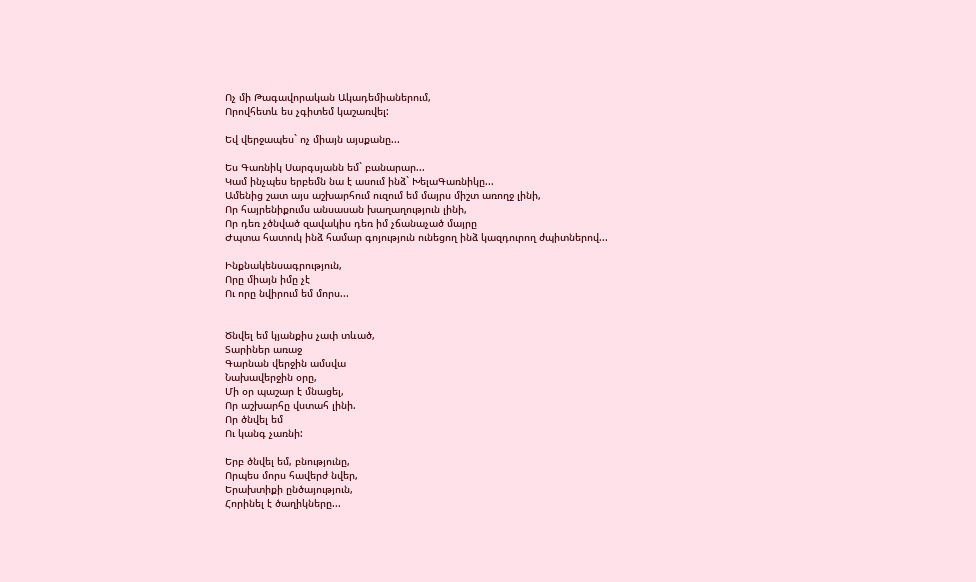Ոչ մի Թագավորական Ակադեմիաներում,
Որովհետև ես չգիտեմ կաշառվել:

Եվ վերջապես` ոչ միայն այսքանը...

Ես Գառնիկ Սարգսյանն եմ` բանարար...
Կամ ինչպես երբեմն նա է ասում ինձ` ԽելաԳառնիկը...
Ամենից շատ այս աշխարհում ուզում եմ մայրս միշտ առողջ լինի,
Որ հայրենիքումս անսասան խաղաղություն լինի,
Որ դեռ չծնված զավակիս դեռ իմ չճանաչած մայրը
Ժպտա հատուկ ինձ համար գոյություն ունեցող ինձ կազդուրող ժպիտներով...

Ինքնակենսագրություն,
Որը միայն իմը չէ
Ու որը նվիրում եմ մորս...


Ծնվել եմ կյանքիս չափ տևած,
Տարիներ առաջ
Գարնան վերջին ամսվա
Նախավերջին օրը,
Մի օր պաշար է մնացել,
Որ աշխարհը վստահ լինի.
Որ ծնվել եմ
Ու կանգ չառնի:

Երբ ծնվել եմ, բնությունը,
Որպես մորս հավերժ նվեր,
Երախտիքի ընծայություն,
Հորինել է ծաղիկները...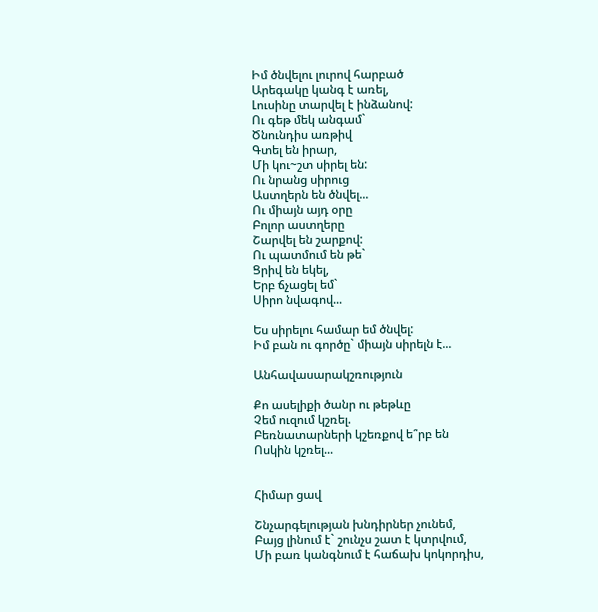Իմ ծնվելու լուրով հարբած
Արեգակը կանգ է առել,
Լուսինը տարվել է ինձանով:
Ու գեթ մեկ անգամ`
Ծնունդիս առթիվ
Գտել են իրար,
Մի կու~շտ սիրել են:
Ու նրանց սիրուց
Աստղերն են ծնվել...
Ու միայն այդ օրը
Բոլոր աստղերը
Շարվել են շարքով:
Ու պատմում են թե`
Ցրիվ են եկել,
Երբ ճչացել եմ`
Սիրո նվագով...

Ես սիրելու համար եմ ծնվել:
Իմ բան ու գործը` միայն սիրելն է...

Անհավասարակշռություն

Քո ասելիքի ծանր ու թեթևը
Չեմ ուզում կշռել.
Բեռնատարների կշեռքով ե՞րբ են
Ոսկին կշռել...


Հիմար ցավ

Շնչարգելության խնդիրներ չունեմ,
Բայց լինում է` շունչս շատ է կտրվում,
Մի բառ կանգնում է հաճախ կոկորդիս,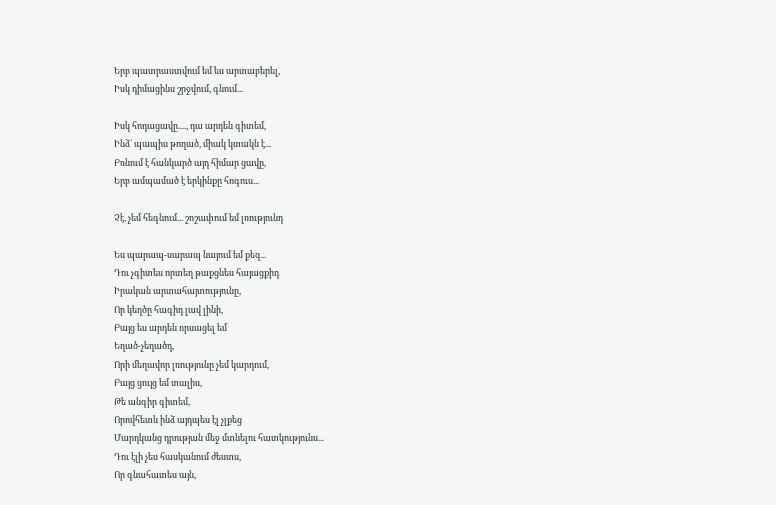Երբ պատրաստվում եմ ես արտաբերել,
Իսկ դիմացինս շրջվում, գնում...

Իսկ հոդացավը...., դա արդեն գիտեմ,
Ինձ` պապիս թողած, միակ կտակն է...
Բռնում է հանկարծ այդ հիմար ցավը,
Երբ ամպամած է երկինքը հոգուս...

Չէ, չեմ հեգնում... շոշափում եմ լռությունդ

Ես պարապ-սարապ նայում եմ քեզ...
Դու չգիտես որտեղ թաքցնես հայացքիդ
Իրական արտահայտությունը,
Որ կեղծը հագիդ լավ լինի,
Բայց ես արդեն որսացել եմ
Եղած-չեղածդ,
Որի մեղավոր լռությունը չեմ կարդում,
Բայց ցույց եմ տալիս,
Թե անգիր գիտեմ,
Որովհետև ինձ այդպես էլ չլքեց
Մարդկանց դրության մեջ մտնելու հատկությունս...
Դու էլի չես հասկանում ժեստս,
Որ գնահատես այն,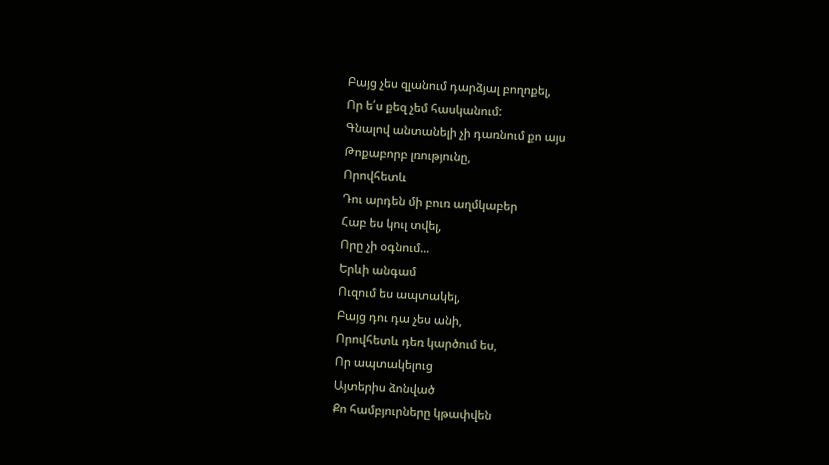Բայց չես զլանում դարձյալ բողոքել,
Որ ե՛ս քեզ չեմ հասկանում:
Գնալով անտանելի չի դառնում քո այս
Թոքաբորբ լռությունը,
Որովհետև
Դու արդեն մի բուռ աղմկաբեր
Հաբ ես կուլ տվել,
Որը չի օգնում...
Երևի անգամ
Ուզում ես ապտակել,
Բայց դու դա չես անի,
Որովհետև դեռ կարծում ես,
Որ ապտակելուց
Այտերիս ձոնված
Քո համբյուրները կթափվեն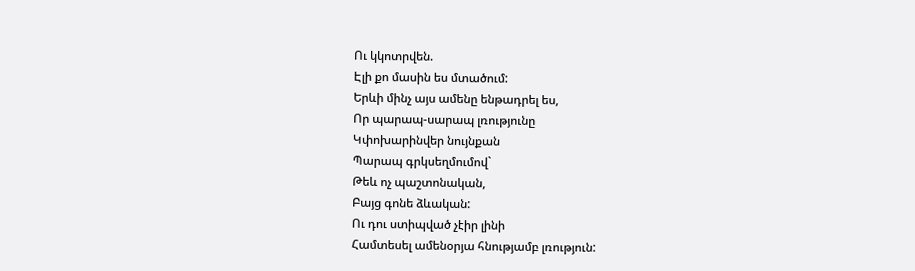Ու կկոտրվեն.
Էլի քո մասին ես մտածում:
Երևի մինչ այս ամենը ենթադրել ես,
Որ պարապ-սարապ լռությունը
Կփոխարինվեր նույնքան
Պարապ գրկսեղմումով`
Թեև ոչ պաշտոնական,
Բայց գոնե ձևական:
Ու դու ստիպված չէիր լինի
Համտեսել ամենօրյա հնությամբ լռություն: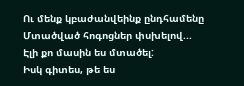Ու մենք կբաժանվեինք ընդհամենը
Մտածված հոգոցներ փսխելով...
Էլի քո մասին ես մտածել:
Իսկ գիտես, թե ես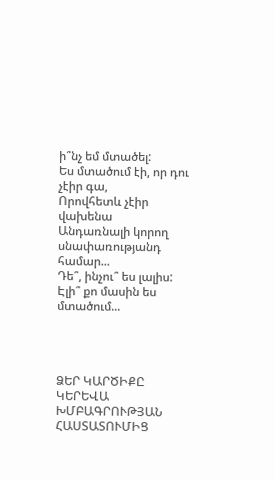ի՞նչ եմ մտածել:
Ես մտածում էի, որ դու չէիր գա,
Որովհետև չէիր վախենա
Անդառնալի կորող սնափառությանդ համար...
Դե՞, ինչու՞ ես լալիս:
Էլի՞ քո մասին ես մտածում...




ՁԵՐ ԿԱՐԾԻՔԸ ԿԵՐԵՎԱ ԽՄԲԱԳՐՈՒԹՅԱՆ ՀԱՍՏԱՏՈՒՄԻՑ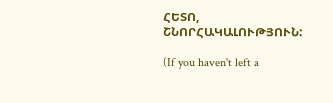ՀԵՏՈ, ՇՆՈՐՀԱԿԱԼՈՒԹՅՈՒՆ:

(If you haven't left a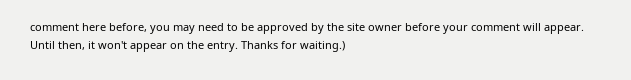comment here before, you may need to be approved by the site owner before your comment will appear. Until then, it won't appear on the entry. Thanks for waiting.)